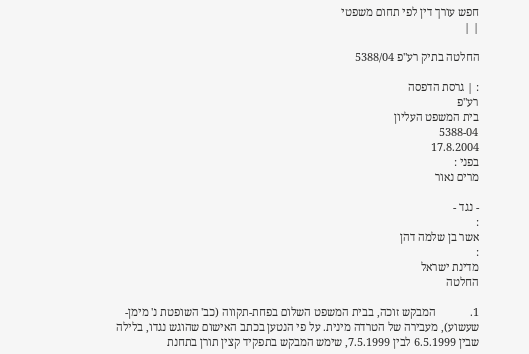חפש עורך דין לפי תחום משפטי
| |

החלטה בתיק רע"פ 5388/04

: | גרסת הדפסה
רע"פ
בית המשפט העליון
5388-04
17.8.2004
בפני :
מרים נאור

- נגד -
:
אשר בן שלמה דהן
:
מדינת ישראל
החלטה

1.            המבקש זוכה, בבית המשפט השלום בפחת-תקווה (כב' השופטת נ' מימן-שעשוע), מעבירה של הטרדה מינית. על פי הנטען בכתב האישום שהוגש נגדו, בלילה שבין 6.5.1999 לבין 7.5.1999, שימש המבקש בתפקיד קצין תורן בתחנת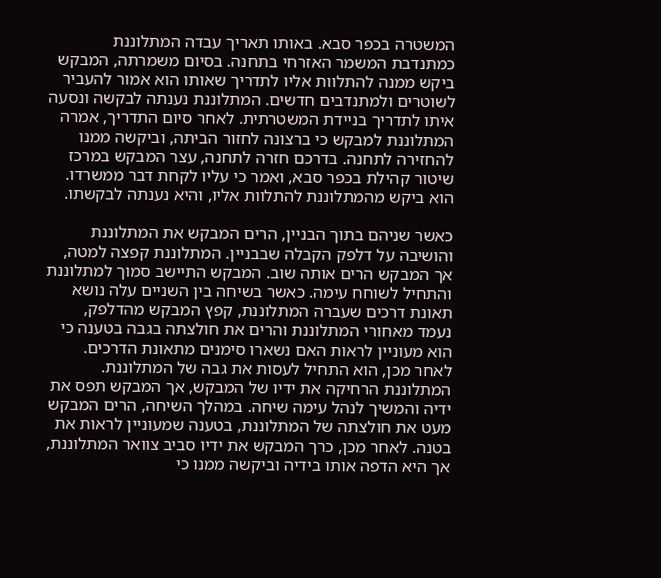המשטרה בכפר סבא. באותו תאריך עבדה המתלוננת כמתנדבת המשמר האזרחי בתחנה. בסיום משמרתה, המבקש ביקש ממנה להתלוות אליו לתדריך שאותו הוא אמור להעביר לשוטרים ולמתנדבים חדשים. המתלוננת נענתה לבקשה ונסעה איתו לתדריך בניידת המשטרתית. לאחר סיום התדריך, אמרה המתלוננת למבקש כי ברצונה לחזור הביתה, וביקשה ממנו להחזירה לתחנה. בדרכם חזרה לתחנה, עצר המבקש במרכז שיטור קהילת בכפר סבא, ואמר כי עליו לקחת דבר ממשרדו. הוא ביקש מהמתלוננת להתלוות אליו, והיא נענתה לבקשתו.

כאשר שניהם בתוך הבניין, הרים המבקש את המתלוננת והושיבה על דלפק הקבלה שבבניין. המתלוננת קפצה למטה, אך המבקש הרים אותה שוב. המבקש התיישב סמוך למתלוננת והתחיל לשוחח עימה. כאשר בשיחה בין השניים עלה נושא תאונת דרכים שעברה המתלוננת, קפץ המבקש מהדלפק, נעמד מאחורי המתלוננת והרים את חולצתה בגבה בטענה כי הוא מעוניין לראות האם נשארו סימנים מתאונת הדרכים. לאחר מכן, הוא התחיל לעסות את גבה של המתלוננת. המתלוננת הרחיקה את ידיו של המבקש, אך המבקש תפס את ידיה והמשיך לנהל עימה שיחה. במהלך השיחה, הרים המבקש מעט את חולצתה של המתלוננת, בטענה שמעוניין לראות את בטנה. לאחר מכן, כרך המבקש את ידיו סביב צוואר המתלוננת, אך היא הדפה אותו בידיה וביקשה ממנו כי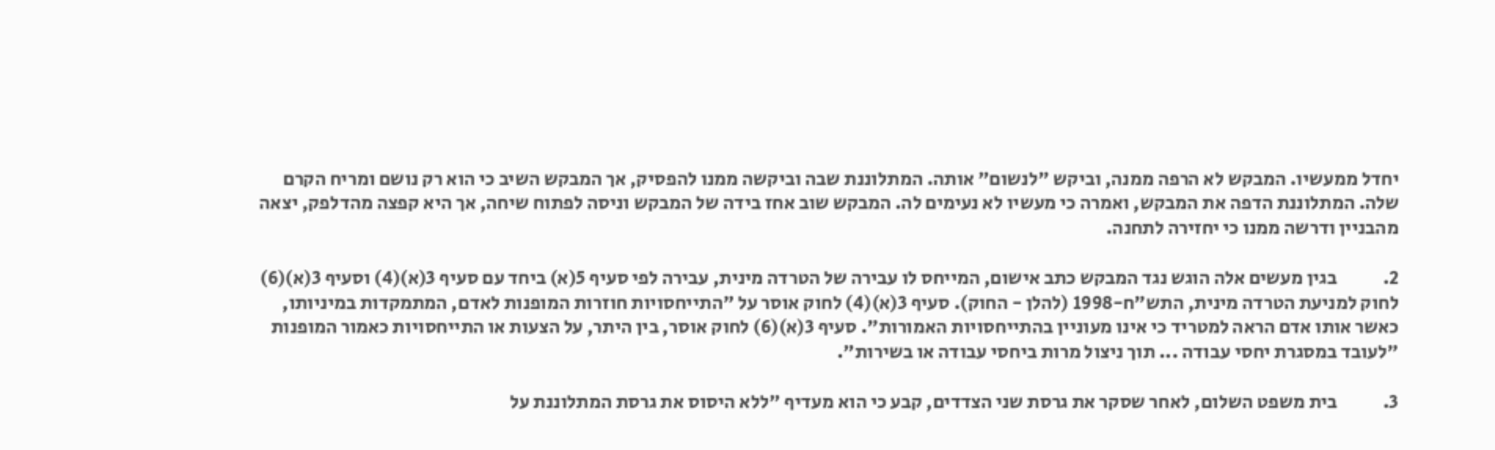יחדל ממעשיו. המבקש לא הרפה ממנה, וביקש "לנשום" אותה. המתלוננת שבה וביקשה ממנו להפסיק, אך המבקש השיב כי הוא רק נושם ומריח הקרם שלה. המתלוננת הדפה את המבקש, ואמרה כי מעשיו לא נעימים לה. המבקש שוב אחז בידה של המבקש וניסה לפתוח שיחה, אך היא קפצה מהדלפק, יצאה מהבניין ודרשה ממנו כי יחזירה לתחנה.

2.            בגין מעשים אלה הוגש נגד המבקש כתב אישום, המייחס לו עבירה של הטרדה מינית, עבירה לפי סעיף 5(א) ביחד עם סעיף 3(א)(4) וסעיף 3(א)(6) לחוק למניעת הטרדה מינית, התש"ח-1998 (להלן - החוק). סעיף 3(א)(4) לחוק אוסר על "התייחסויות חוזרות המופנות לאדם, המתמקדות במיניותו, כאשר אותו אדם הראה למטריד כי אינו מעוניין בהתייחסויות האמורות". סעיף 3(א)(6) לחוק אוסר, בין היתר, על הצעות או התייחסויות כאמור המופנות "לעובד במסגרת יחסי עבודה ... תוך ניצול מרות ביחסי עבודה או בשירות".

3.            בית משפט השלום, לאחר שסקר את גרסת שני הצדדים, קבע כי הוא מעדיף "ללא היסוס את גרסת המתלוננת על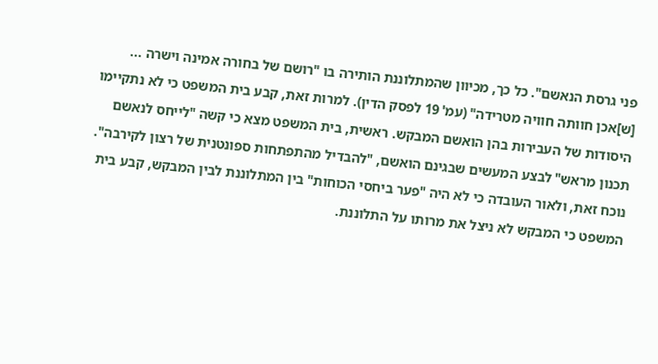פני גרסת הנאשם". כל כך, מכיוון שהמתלוננת הותירה בו "רושם של בחורה אמינה וישרה ... [ש]אכן חוותה חוויה מטרידה" (עמ' 19 לפסק הדין). למרות זאת, קבע בית המשפט כי לא נתקיימו היסודות של העבירות בהן הואשם המבקש. ראשית, בית המשפט מצא כי קשה "לייחס לנאשם תכנון מראש" לבצע המעשים שבגינם הואשם, "להבדיל מהתפתחות ספונטנית של רצון לקירבה". נוכח זאת, ולאור העובדה כי לא היה "פער ביחסי הכוחות" בין המתלוננת לבין המבקש, קבע בית המשפט כי המבקש לא ניצל את מרותו על התלוננת.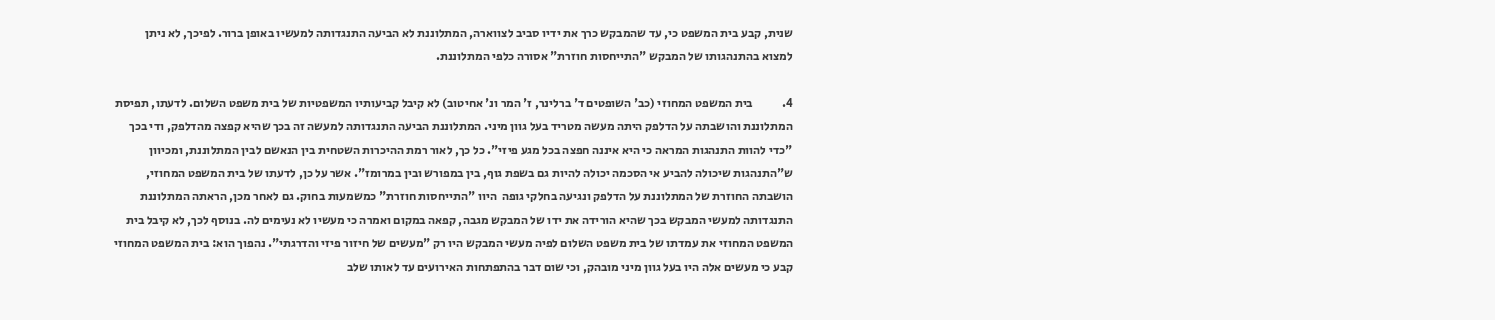שנית, קבע בית המשפט כי, עד שהמבקש כרך את ידיו סביב לצווארה, המתלוננת לא הביעה התנגדותה למעשיו באופן ברור. לפיכך, לא ניתן למצוא בהתנהגותו של המבקש "התייחסות חוזרת" אסורה כלפי המתלוננת.

4.            בית המשפט המחוזי (כב' השופטים ד' ברלינר, ז' המר ונ' אחיטוב) לא קיבל קביעותיו המשפטיות של בית משפט השלום. לדעתו, תפיסת המתלוננת והושבתה על הדלפק היתה מעשה מטריד בעל גוון מיני. המתלוננת הביעה התנגדותה למעשה זה בכך שהיא קפצה מהדלפק, ודי בכך "כדי להוות התנהגות המראה כי היא איננה חפצה בכל מגע פיזי". כל כך, לאור רמת ההיכרות השטחית בין הנאשם לבין המתלוננת, ומכיוון ש"התנהגות שיכולה להביע אי הסכמה יכולה להיות גם בשפת גוף, בין במפורש ובין במרומז". אשר על כן, לדעתו של בית המשפט המחוזי, הושבתה החוזרת של המתלוננת על הדלפק ונגיעה בחלקי גופה  היוו "התייחסות חוזרת" כמשמעות בחוק. גם לאחר מכן, הראתה המתלוננת התנגדותה למעשי המבקש בכך שהיא הורידה את ידו של המבקש מגבה, קפאה במקום ואמרה כי מעשיו לא נעימים לה. בנוסף לכך, לא קיבל בית המשפט המחוזי את עמדתו של בית משפט השלום לפיה מעשי המבקש היו רק "מעשים של חיזור פיזי והדרגתי". נהפוך הוא: בית המשפט המחוזי קבע כי מעשים אלה היו בעל גוון מיני מובהק, וכי שום דבר בהתפתחות האירועים עד לאותו שלב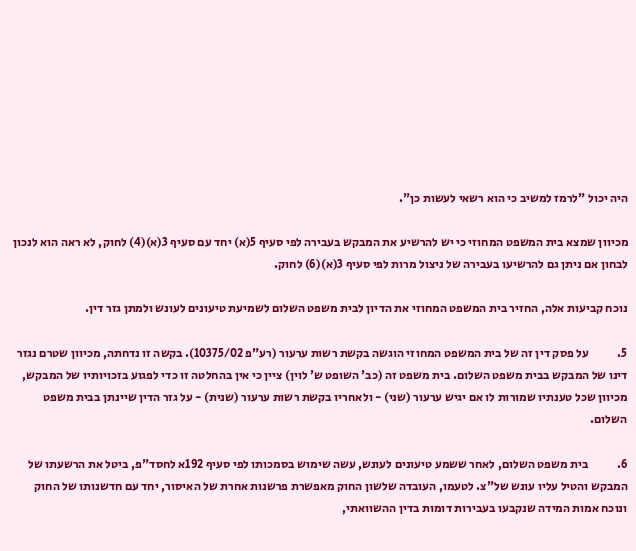היה יכול "לרמז למשיב כי הוא רשאי לעשות כן".

מכיוון שמצא בית המשפט המחוזי כי יש להרשיע את המבקש בעבירה לפי סעיף 5(א) יחד עם סעיף 3(א)(4) לחוק, לא ראה הוא לנכון לבחון אם ניתן גם להרשיעו בעבירה של ניצול מרות לפי סעיף 3(א)(6) לחוק.

נוכח קביעות אלה, החזיר בית המשפט המחוזי את הדיון לבית משפט השלום לשמיעת טיעונים לעונש ולמתן גזר דין.

5.            על פסק דין זה של בית המשפט המחוזי הוגשה בקשת רשות ערעור (רע"פ 10375/02). בקשה זו נדחתה, מכיוון שטרם נגזר דינו של המבקש בבית משפט השלום. בית משפט זה (כב' השופט ש' לוין) ציין כי אין בהחלטה זו כדי לפגוע בזכויותיו של המבקש, מכיוון שכל טענתיו שמורות לו אם יגיש ערעור (שני) - ולאחריו בקשת רשות ערעור (שנית) - על גזר הדין שיינתן בבית משפט השלום.

6.            בית משפט השלום, לאחר ששמע טיעונים לעונש, עשה שימוש בסמכותו לפי סעיף 192א לחסד"פ, ביטל את הרשעתו של המבקש והטיל עליו עונש של"צ. לטעמו, העובדה שלשון החוק מאפשרת פרשנות אחרת של האיסור, יחד עם חדשנותו של החוק ונוכח אמות המידה שנקבעו בעבירות דומות בדין ההשוואתי,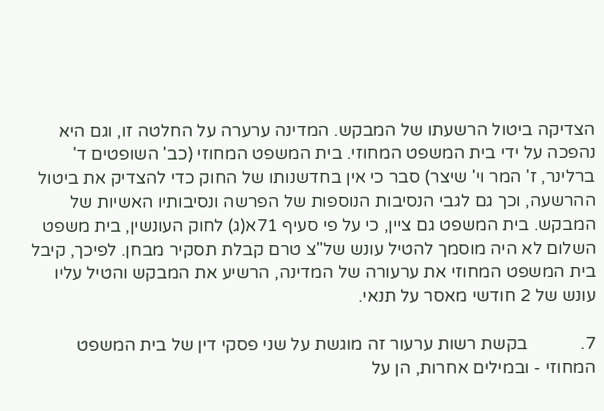הצדיקה ביטול הרשעתו של המבקש. המדינה ערערה על החלטה זו, וגם היא נהפכה על ידי בית המשפט המחוזי. בית המשפט המחוזי (כב' השופטים ד' ברלינר, ז' המר וי' שיצר) סבר כי אין בחדשנותו של החוק כדי להצדיק את ביטול ההרשעה, וכך גם לגבי הנסיבות הנוספות של הפרשה ונסיבותיו האשיות של המבקש. בית המשפט גם ציין, כי על פי סעיף 71א(ג) לחוק העונשין, בית משפט השלום לא היה מוסמך להטיל עונש של"צ טרם קבלת תסקיר מבחן. לפיכך, קיבל בית המשפט המחוזי את ערעורה של המדינה, הרשיע את המבקש והטיל עליו עונש של 2 חודשי מאסר על תנאי.

7.            בקשת רשות ערעור זה מוגשת על שני פסקי דין של בית המשפט המחוזי - ובמילים אחרות, הן על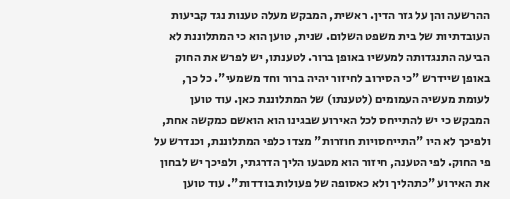ההרשעה והן על גזר הדין. ראשית, המבקש מעלה טענות נגד קביעות העובדתיות של בית משפט השלום. שנית, טוען הוא כי המתלוננת לא הביעה התנגדותה למעשיו באופן ברור. לטענתו, יש לפרש את החוק באופן שיידרש "כי הסירוב לחיזור יהיה ברור וחד משמעי". כל כך, לעומת מעשיה העמומים (לטענתו) של המתלוננת כאן. עוד טוען המבקש כי יש להתייחס לכל האירוע שבגינו הוא הואשם כמקשה אחת, ולפיכך לא היו "התייחסויות חוזרות" מצדו כלפי המתלוננת, וכנדרש על פי החוק. לפי הטענה, חיזור הוא מטבעו הליך הדרגתי, ולפיכך יש לבחון את האירוע "כתהליך ולא כאסופה של פעולות בודדות". עוד טוען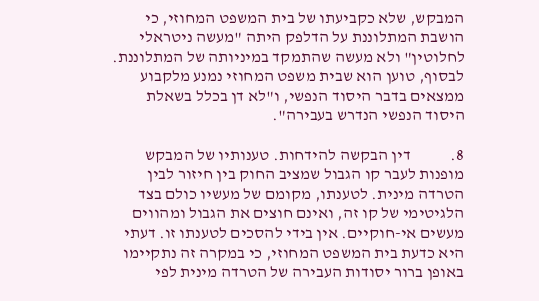המבקש, שלא כקביעתו של בית המשפט המחוזי, כי הושבת המתלוננת על הדלפק היתה "מעשה ניטראלי לחלוטין" ולא מעשה שהתמקד במיניותה של המתלוננת. לבסוף, טוען הוא שבית משפט המחוזי נמנע מלקבוע ממצאים בדבר היסוד הנפשי, ו"לא דן בכלל בשאלת היסוד הנפשי הנדרש בעבירה".

8.            דין הבקשה להידחות. טענותיו של המבקש מופנות לעבר קו הגבול שמציב החוק בין חיזור לבין הטרדה מינית. לטענתו, מקומם של מעשיו כולם בצד הלגיטימי של קו זה, ואינם חוצים את הגבול ומהווים מעשים אי-חוקיים. אין בידי להסכים לטענתו זו. דעתי היא כדעת בית המשפט המחוזי, כי במקרה זה נתקיימו באופן ברור יסודות העבירה של הטרדה מינית לפי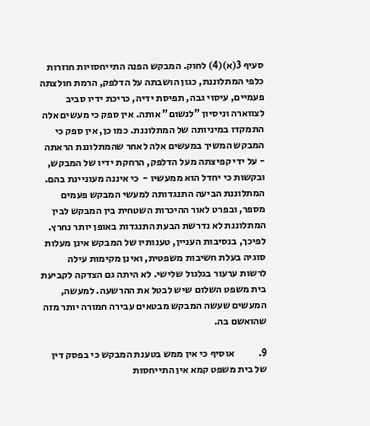סעיף 3(א)(4) לחוק. המבקש הפנה התייחסויות חוזרות כלפי המתלוננת, כגון הושבתה על הדלפק, הרמת חולצתה פעמיים, עיסוי גבה, תפיסת ידיה, כריכת ידיו סביב לצווארה וניסיון "לנשום" אותה. אין ספק כי מעשים אלה התמקדו במיניותה של המתלוננת. כמו כן, אין ספק כי המבקש המשיך במעשים אלה לאחר שהמתלוננת הראתה - על ידי קפיצתה מעל הדלפק, הרחקת ידיו של המבקש, ובקשות כי יחדל הוא ממעשיו -  כי איננה מעוניינת בהם. המתלוננת הביעה התנגדותה למעשי המבקש פעמים מספר, ובפרט לאור ההיכרות השטחית בין המבקש לבין המתלוננת לא נדרשת הבעת התנגדות באופן יותר נחרץ. לפיכך, בנסיבות העניין, טענותיו של המבקש אינן מעלות סוגיה בעלת חשיבות משפטית, ואינן מקימות עילה לרשות ערעור בגלגול שלישי. לא היתה גם הצדקה לקביעת בית משפט השלום שיש לבטל את ההרשעה. למעשה, המעשים שעשה המבקש מבטאים עבירה חמורה יותר מזה שהואשם בה.

9.            אוסיף כי אין ממש בטענת המבקש כי בפסק דין של בית משפט קמא אין התייחסות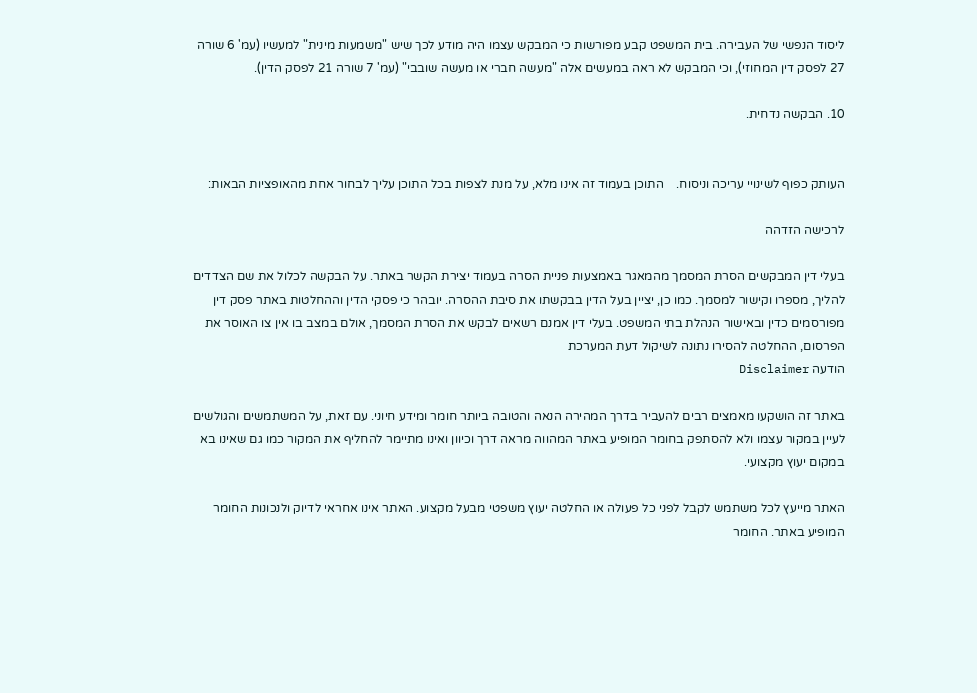ליסוד הנפשי של העבירה. בית המשפט קבע מפורשות כי המבקש עצמו היה מודע לכך שיש "משמעות מינית" למעשיו (עמ' 6 שורה 27 לפסק דין המחוזי), וכי המבקש לא ראה במעשים אלה "מעשה חברי או מעשה שובבי" (עמ' 7 שורה 21 לפסק הדין).

10. הבקשה נדחית.


העותק כפוף לשינויי עריכה וניסוח.    התוכן בעמוד זה אינו מלא, על מנת לצפות בכל התוכן עליך לבחור אחת מהאופציות הבאות:

לרכישה הזדהה

בעלי דין המבקשים הסרת המסמך מהמאגר באמצעות פניית הסרה בעמוד יצירת הקשר באתר. על הבקשה לכלול את שם הצדדים להליך, מספרו וקישור למסמך. כמו כן, יציין בעל הדין בבקשתו את סיבת ההסרה. יובהר כי פסקי הדין וההחלטות באתר פסק דין מפורסמים כדין ובאישור הנהלת בתי המשפט. בעלי דין אמנם רשאים לבקש את הסרת המסמך, אולם במצב בו אין צו האוסר את הפרסום, ההחלטה להסירו נתונה לשיקול דעת המערכת
הודעה Disclaimer

באתר זה הושקעו מאמצים רבים להעביר בדרך המהירה הנאה והטובה ביותר חומר ומידע חיוני. עם זאת, על המשתמשים והגולשים לעיין במקור עצמו ולא להסתפק בחומר המופיע באתר המהווה מראה דרך וכיוון ואינו מתיימר להחליף את המקור כמו גם שאינו בא במקום יעוץ מקצועי.

האתר מייעץ לכל משתמש לקבל לפני כל פעולה או החלטה יעוץ משפטי מבעל מקצוע. האתר אינו אחראי לדיוק ולנכונות החומר המופיע באתר. החומר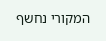המקורי נחשף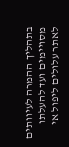בתהליך ההמרה לעיוותים מסויימים ועד להעלתו לאתר עלולים ליפול אי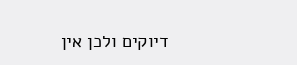דיוקים ולכן אין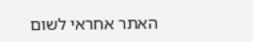האתר אחראי לשום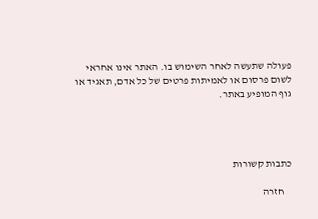פעולה שתעשה לאחר השימוש בו. האתר אינו אחראי לשום פרסום או לאמיתות פרטים של כל אדם, תאגיד או גוף המופיע באתר.




כתבות קשורות

    חזרה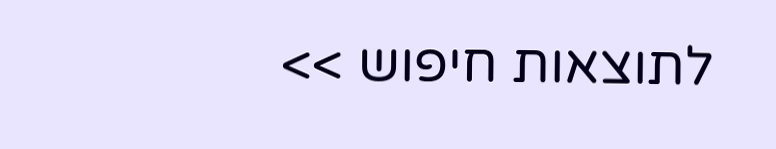לתוצאות חיפוש >>